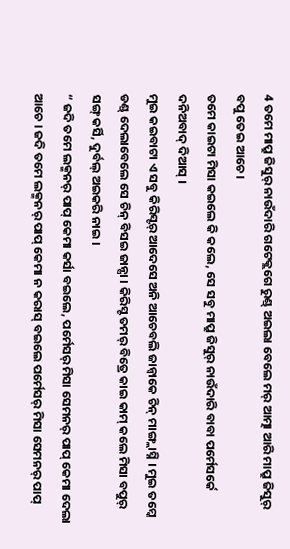4 ତମେ ମାପ୍ରୁ ଜିସୁର୍ ନାଉଁଦାରି ଗଟେକ୍ଲଗେ ରୁଣ୍ଡ୍ ଅଇଲା ବେଲେ ମର୍ ଆତ୍ମା ଆରି ମାପ୍ରୁ ଜିସୁର୍ ବପୁ ତେଇ ଆଚେ ।
ତମେ କାଇଟା ମିସା କଇଲେ କି କଲେ, ସେ ସବୁ ମାପ୍ରୁ ଜିସୁର୍ ନାଉଁଦାରି ବାବା ପର୍ମେସର୍କେ ଦନିଅବାଦ୍ ଦିଆସ୍ ।
ମୁଇ କଇବାଟା ଏ ସବୁ କିରିସ୍ଟର୍ ଆଦେସେ ଅନି ଆଚେବଲି ଜାନ୍ବାକେ ଚିନ୍ ମାଙ୍ଗ୍ଲାସ୍ନି । ମୁଇ ତମ୍କେ ଡଣ୍ଡ୍ ଦେଲାବେଲେ ସେ ଚିନ୍ ବିସଇ ଜାନ୍ସା । କିରିସ୍ଟ ତମର୍ ବିତ୍ରେ କାଇ କାମ୍ କଲେ ମିସା ବପୁର୍ ସଙ୍ଗ୍ କର୍ସି, ଦୁର୍ବଲ୍ ଅଇକରି ନାଇ ।
“ ଜଦି ତମେ ଲକ୍ମନର୍ ପାପ୍ କେମା କର୍ସା ବଇଲେ, ପର୍ମେସର୍ ମିସା ସେମନର୍ ପାପ୍ କେମା ଦେଲା ଆଚେ । ଜଦି ତମେ ଲକ୍ମନର୍ ପାପ୍ କେମା ନ କରାସ୍ ବଇଲେ ପର୍ମେସର୍ ମିସା ସେମନର୍ ପାପ୍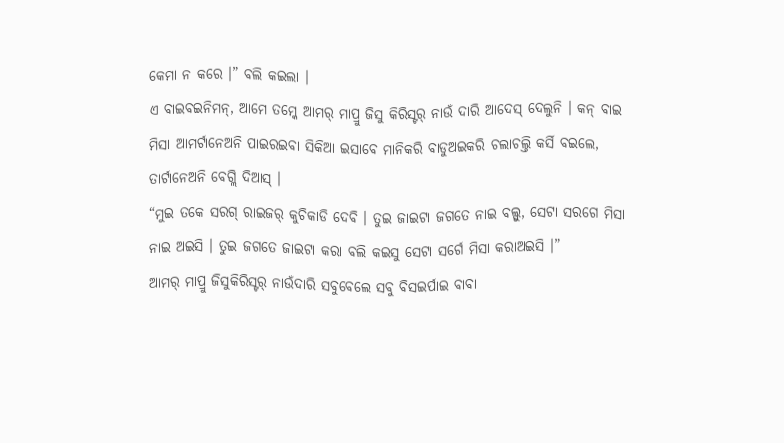କେମା ନ କରେ ।” ବଲି କଇଲା ।
ଏ ବାଇବଇନିମନ୍, ଆମେ ତମ୍କେ ଆମର୍ ମାପ୍ରୁ ଜିସୁ କିରିସ୍ଟର୍ ନାଉଁ ଦାରି ଆଦେସ୍ ଦେଲୁନି । କନ୍ ବାଇ ମିସା ଆମର୍ଟାନେଅନି ପାଇରଇବା ସିକିଆ ଇସାବେ ମାନିକରି ବାଡୁଅଇକରି ଚଲାଚଲ୍ତି କର୍ସି ବଇଲେ, ତାର୍ଟାନେଅନି ବେଗ୍ଲି ଦିଆସ୍ ।
“ମୁଇ ତକେ ସରଗ୍ ରାଇଜର୍ କୁଚିକାଡି ଦେବି । ତୁଇ ଜାଇଟା ଜଗତେ ନାଇ ବଲ୍ସୁ, ସେଟା ସରଗେ ମିସା ନାଇ ଅଇସି । ତୁଇ ଜଗତେ ଜାଇଟା କରା ବଲି କଇସୁ ସେଟା ସର୍ଗେ ମିସା କରାଅଇସି ।”
ଆମର୍ ମାପ୍ରୁ ଜିସୁକିରିସ୍ଟର୍ ନାଉଁଦାରି ସବୁବେଲେ ସବୁ ବିସଇର୍ପାଇ ବାବା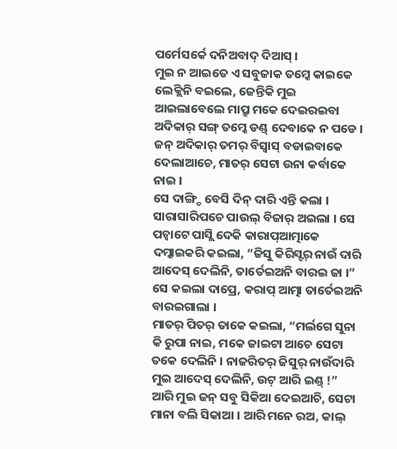ପର୍ମେସର୍କେ ଦନିଅବାଦ୍ ଦିଆସ୍ ।
ମୁଇ ନ ଆଇତେ ଏ ସବୁଜାକ ତମ୍କେ କାଇକେ ଲେକ୍ଲିନି ବଇଲେ, ଜେନ୍ତିକି ମୁଇ ଆଇଲାବେଲେ ମାପ୍ରୁ ମକେ ଦେଇରଇବା ଅଦିକାର୍ ସଙ୍ଗ୍ ତମ୍କେ ଡଣ୍ଡ୍ ଦେବାକେ ନ ପଡେ । ଜନ୍ ଅଦିକାର୍ ତମର୍ ବିସ୍ବାସ୍ ବଡାଇବାକେ ଦେଲାଆଚେ, ମାତର୍ ସେଟା ଉନା କର୍ବାକେ ନାଇ ।
ସେ ଦାଙ୍ଗ୍ଡି ବେସି ଦିନ୍ ଦାରି ଏନ୍ତି କଲା । ସାରାସାରିପଚେ ପାଉଲ୍ ବିଜାର୍ ଅଇଲା । ସେ ପଚ୍ବାଟେ ପାସ୍ଲି ଦେକି କାରାପ୍ଆତ୍ମାକେ ଦମ୍କାଇକରି କଇଲା, “ଜିସୁ କିରିସ୍ଟର୍ ନାଉଁ ଦାରି ଆଦେସ୍ ଦେଲିନି, ତାର୍ତେଇଅନି ବାରଇ ଜା ।” ସେ କଇଲା ଦାପ୍ରେ, କରାପ୍ ଆତ୍ମା ତାର୍ତେଇଅନି ବାରଇଗାଲା ।
ମାତର୍ ପିତର୍ ତାକେ କଇଲା, “ମର୍ଲଗେ ସୁନା କି ରୁପା ନାଇ, ମକେ ଜାଇଟା ଆଚେ ସେଟା ତକେ ଦେଲିନି । ନାଜରିତର୍ ଜିସୁର୍ ନାଉଁଦାରି ମୁଇ ଆଦେସ୍ ଦେଲିନି, ଉଟ୍ ଆରି ଇଣ୍ଡ୍ !”
ଆରି ମୁଇ ଜନ୍ ସବୁ ସିକିଆ ଦେଇଆଚି, ସେଟା ମାନା ବଲି ସିକାଆ । ଆରି ମନେ ରଅ, କାଲ୍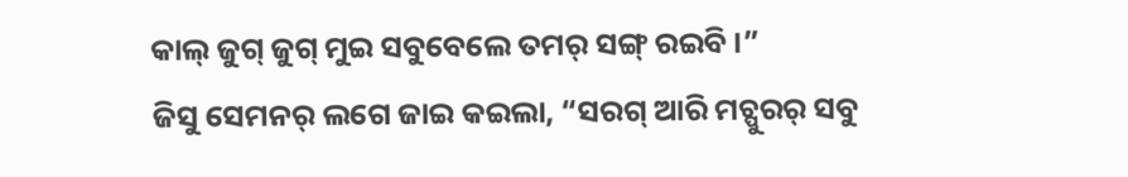କାଲ୍ ଜୁଗ୍ ଜୁଗ୍ ମୁଇ ସବୁବେଲେ ତମର୍ ସଙ୍ଗ୍ ରଇବି ।”
ଜିସୁ ସେମନର୍ ଲଗେ ଜାଇ କଇଲା, “ସରଗ୍ ଆରି ମଚ୍ପୁରର୍ ସବୁ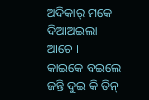ଅଦିକାର୍ ମକେ ଦିଆଅଇଲା ଆଚେ ।
କାଇକେ ବଇଲେ ଜନ୍ତି ଦୁଇ କି ତିନ୍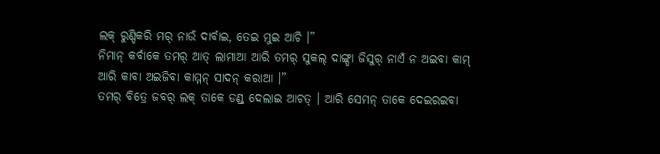ଲକ୍ ରୁଣ୍ଡିକରି ମର୍ ନାଉଁ ଦାର୍ବାଇ, ତେଇ ମୁଇ ଆଚି ।”
ନିମାନ୍ କର୍ବାକେ ତମର୍ ଆତ୍ ଲାମାଆ ଆରି ତମର୍ ସୁକଲ୍ ଦାଙ୍ଗ୍ଡା ଜିସୁର୍ ନାଏଁ ନ ଅଇବା କାମ୍ ଆରି କାବା ଅଇଜିବା କାମ୍ମନ୍ ସାଦନ୍ କରାଆ ।”
ତମର୍ ବିତ୍ରେ ଜବର୍ ଲକ୍ ତାକେ ଡଣ୍ଡ୍ ଦେଲାଇ ଆଚତ୍ । ଆରି ସେମନ୍ ତାକେ ଦେଇରଇବା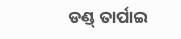ଡଣ୍ଡ୍ ତାର୍ପାଇ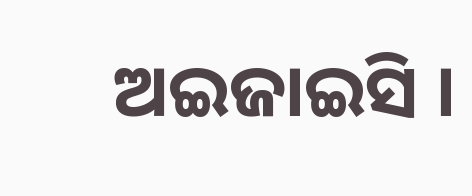ଅଇଜାଇସି ।